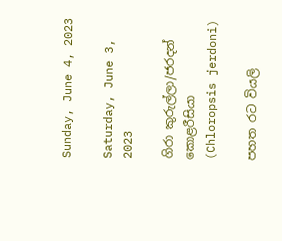Sunday, June 4, 2023

Saturday, June 3, 2023

ගිරා කුරුල්ලා/ජරදන් කොළරීසියා (Chloropsis jerdoni)

පහත රට වියලි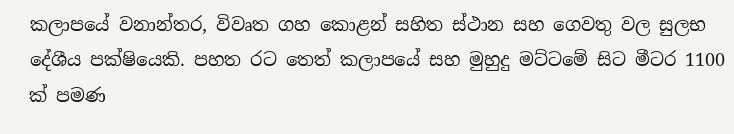කලාපයේ වනාන්තර, විවෘත ගහ කොළන් සහිත ස්ථාන සහ ගෙවතු වල සුලභ දේශීය පක්ෂියෙකි. පහත රට තෙත් කලාපයේ සහ මුහුදු මට්ටමේ සිට මීටර 1100 ක් පමණ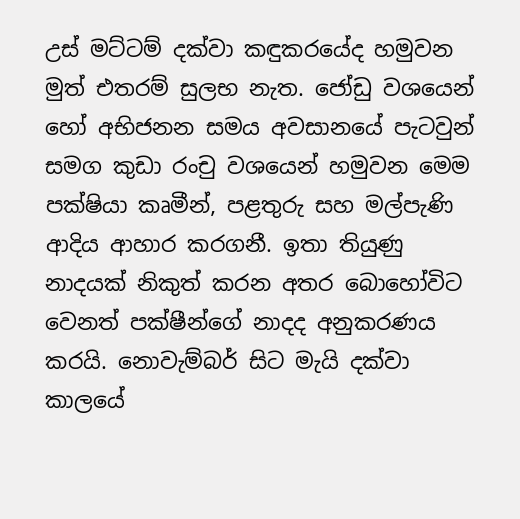උස් මට්ටම් දක්වා කඳුකරයේද හමුවන මුත් එතරම් සුලභ නැත. ජෝඩු වශයෙන් හෝ අභිජනන සමය අවසානයේ පැටවුන් සමග කුඩා රංචු වශයෙන් හමුවන මෙම පක්ෂියා කෘමීන්, පළතුරු සහ මල්පැණි ආදිය ආහාර කරගනී. ඉතා තියුණු නාදයක් නිකුත් කරන අතර බොහෝවිට වෙනත් පක්ෂීන්ගේ නාදද අනුකරණය කරයි. නොවැම්බර් සිට මැයි දක්වා කාලයේ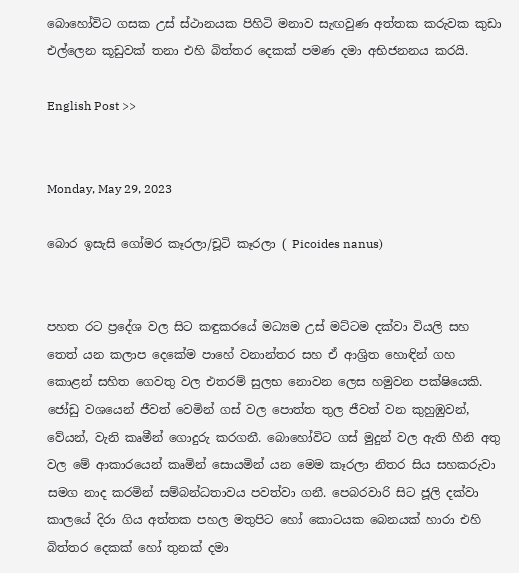බොහෝවිට ගසක උස් ස්ථානයක පිහිටි මනාව සැඟවුණ අත්තක කරුවක කුඩා එල්ලෙන කූඩුවක් තනා එහි බිත්තර දෙකක් පමණ දමා අභිජනනය කරයි.

English Post >>


Monday, May 29, 2023

බොර ඉසැසි ගෝමර කෑරලා/චූටි කෑරලා ( Picoides nanus)


පහත රට ප්‍රදේශ වල සිට කඳුකරයේ මධ්‍යම උස් මට්ටම දක්වා වියලි සහ තෙත් යන කලාප දෙකේම පාහේ වනාන්තර සහ ඒ ආශ්‍රිත හොඳින් ගහ කොළන් සහිත ගෙවතු වල එතරම් සුලභ නොවන ලෙස හමුවන පක්ෂියෙකි. ජෝඩු වශයෙන් ජීවත් වෙමින් ගස් වල පොත්ත තුල ජීවත් වන කුහුඹුවන්, වේයන්, වැනි කෘමීන් ගොදුරු කරගනී. බොහෝවිට ගස් මුදුන් වල ඇති හීනි අතු වල මේ ආකාරයෙන් කෘමින් සොයමින් යන මෙම කෑරලා නිතර සිය සහකරුවා සමග නාද කරමින් සම්බන්ධතාවය පවත්වා ගනී. පෙබරවාරි සිට ජූලි දක්වා කාලයේ දිරා ගිය අත්තක පහල මතුපිට හෝ කොටයක බෙනයක් හාරා එහි බිත්තර දෙකක් හෝ තුනක් දමා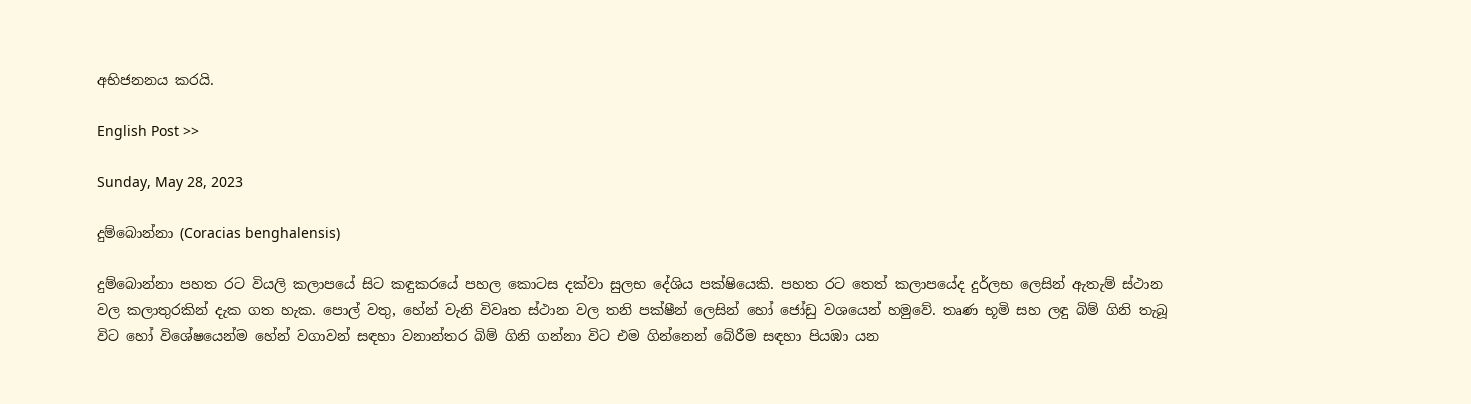අභිජනනය කරයි.

English Post >>

Sunday, May 28, 2023

දුම්බොන්නා (Coracias benghalensis)

දුම්බොන්නා පහත රට වියලි කලාපයේ සිට කඳුකරයේ පහල කොටස දක්වා සුලභ දේශිය පක්ෂියෙකි. පහත රට තෙත් කලාපයේද දුර්ලභ ලෙසින් ඇතැම් ස්ථාන වල කලාතුරකින් දැක ගත හැක. පොල් වතු, හේන් වැනි විවෘත ස්ථාන වල තනි පක්ෂීන් ලෙසින් හෝ ජෝඩු වශයෙන් හමුවේ. තෘණ භූමි සහ ලඳු බිම් ගිනි තැබූ විට හෝ විශේෂයෙන්ම හේන් වගාවන් සඳහා වනාන්තර බිම් ගිනි ගන්නා විට එම ගින්නෙන් බේරීම සඳහා පියඹා යන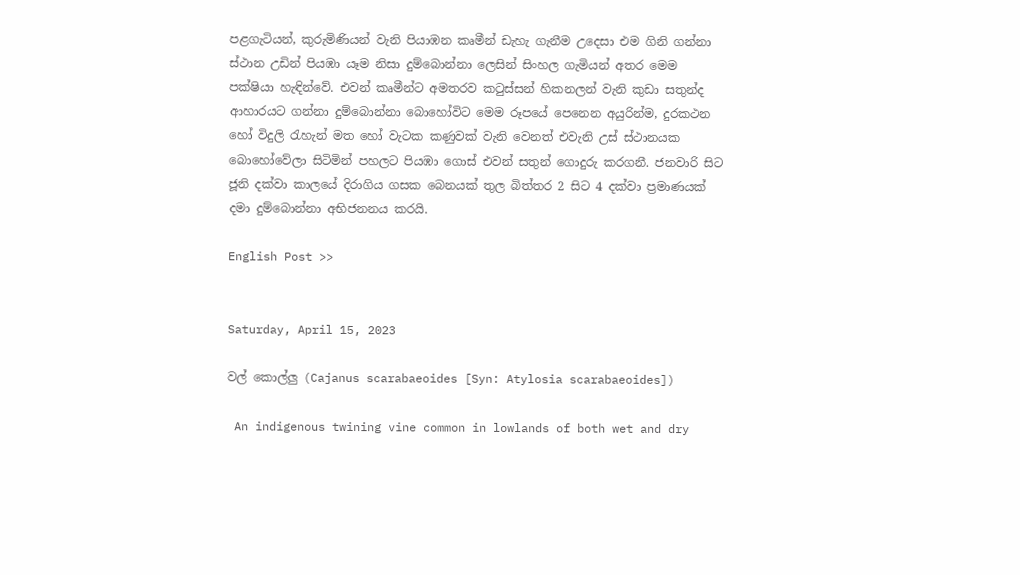පළගැටියන්, කුරුමිණියන් වැනි පියාඹන කෘමීන් ඩැහැ ගැනීම උදෙසා එම ගිනි ගන්නා ස්ථාන උඩින් පියඹා යෑම නිසා දුම්බොන්නා ලෙසින් සිංහල ගැමියන් අතර මෙම පක්ෂියා හැඳින්වේ. එවන් කෘමීන්ට අමතරව කටුස්සන් හිකනලන් වැනි කුඩා සතුන්ද ආහාරයට ගන්නා දුම්බොන්නා බොහෝවිට මෙම රූපයේ පෙනෙන අයුරින්ම, දුරකථන හෝ විදුලි රැහැන් මත හෝ වැටක කණුවක් වැනි වෙනත් එවැනි උස් ස්ථානයක බොහෝවේලා සිටිමින් පහලට පියඹා ගොස් එවන් සතුන් ගොදුරු කරගනී. ජනවාරි සිට ජූනි දක්වා කාලයේ දිරාගිය ගසක බෙනයක් තුල බිත්තර 2 සිට 4 දක්වා ප්‍රමාණයක් දමා දුම්බොන්නා අභිජනනය කරයි.

English Post >>


Saturday, April 15, 2023

වල් කොල්ලු (Cajanus scarabaeoides [Syn: Atylosia scarabaeoides])

 An indigenous twining vine common in lowlands of both wet and dry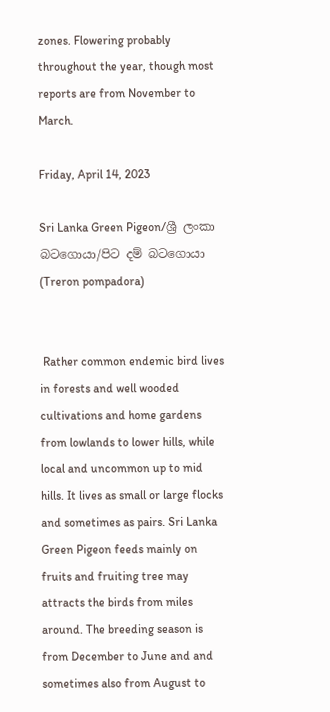zones. Flowering probably throughout the year, though most reports are from November to March.

Friday, April 14, 2023

Sri Lanka Green Pigeon/ශ්‍රී ලංකා බටගොයා/පිට දම් බටගොයා (Treron pompadora)


 Rather common endemic bird lives in forests and well wooded cultivations and home gardens from lowlands to lower hills, while local and uncommon up to mid hills. It lives as small or large flocks and sometimes as pairs. Sri Lanka Green Pigeon feeds mainly on fruits and fruiting tree may attracts the birds from miles around. The breeding season is from December to June and and sometimes also from August to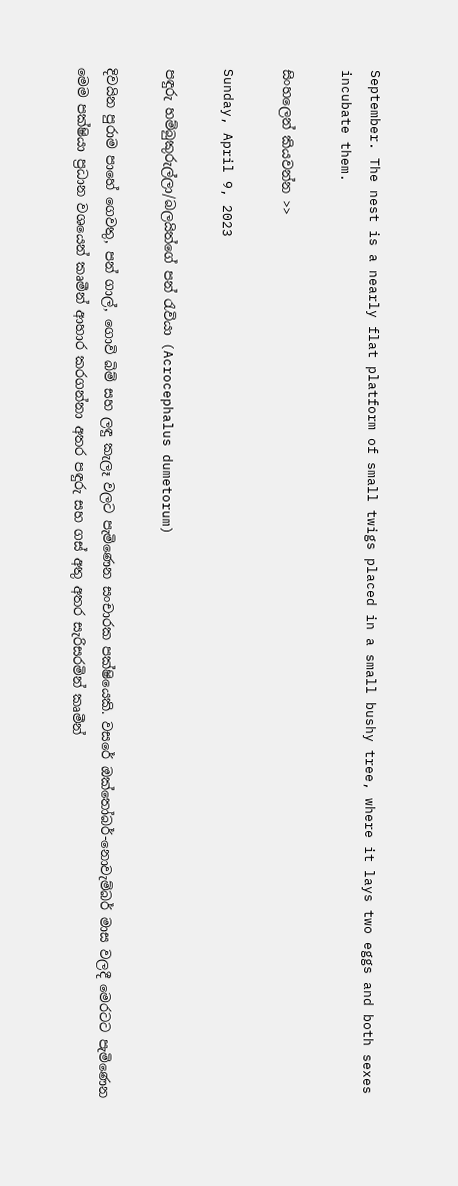September. The nest is a nearly flat platform of small twigs placed in a small bushy tree, where it lays two eggs and both sexes incubate them.

සිංහලෙන් කියවන්න >>

Sunday, April 9, 2023

පඳුරු හම්බුකුරුල්ලා/බලයිත්ගේ පන් රැවියා (Acrocephalus dumetorum)

දිවයින පුරාම පාහේ ගෙවතු, පන් ගාල්, ගොවි බිම් සහ ලඳු කැලෑ වලට පැමිණෙන සංචාරක පක්ෂියෙකි. වසරේ ඔක්තෝබර්-නොවැම්බර් මාස වලදී මෙරටට පැමිණෙන මෙම පක්ෂියා ප්‍රධාන වශයෙන් කෘමීන් ආහාර කරගන්නා අතර පඳුරු සහ ගස් අතු අතර සැරිසරමින් කෘමීන්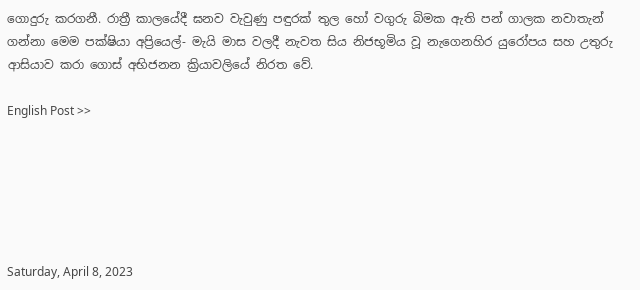ගොදුරු කරගනී. රාත්‍රී කාලයේදී ඝනව වැවුණු පඳුරක් තුල හෝ වගුරු බිමක ඇති පන් ගාලක නවාතැන් ගන්නා මෙම පක්ෂියා අප්‍රියෙල්- මැයි මාස වලදී නැවත සිය නිජභූමිය වූ නැගෙනහිර යුරෝපය සහ උතුරු ආසියාව කරා ගොස් අභිජනන ක්‍රියාවලියේ නිරත වේ.

English Post >>






Saturday, April 8, 2023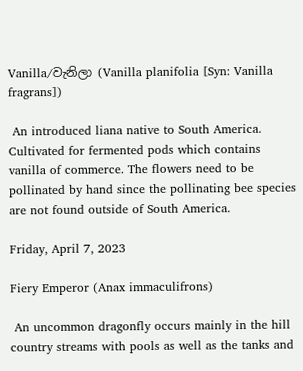Vanilla/වැනිලා (Vanilla planifolia [Syn: Vanilla fragrans])

 An introduced liana native to South America. Cultivated for fermented pods which contains vanilla of commerce. The flowers need to be pollinated by hand since the pollinating bee species are not found outside of South America.

Friday, April 7, 2023

Fiery Emperor (Anax immaculifrons)

 An uncommon dragonfly occurs mainly in the hill country streams with pools as well as the tanks and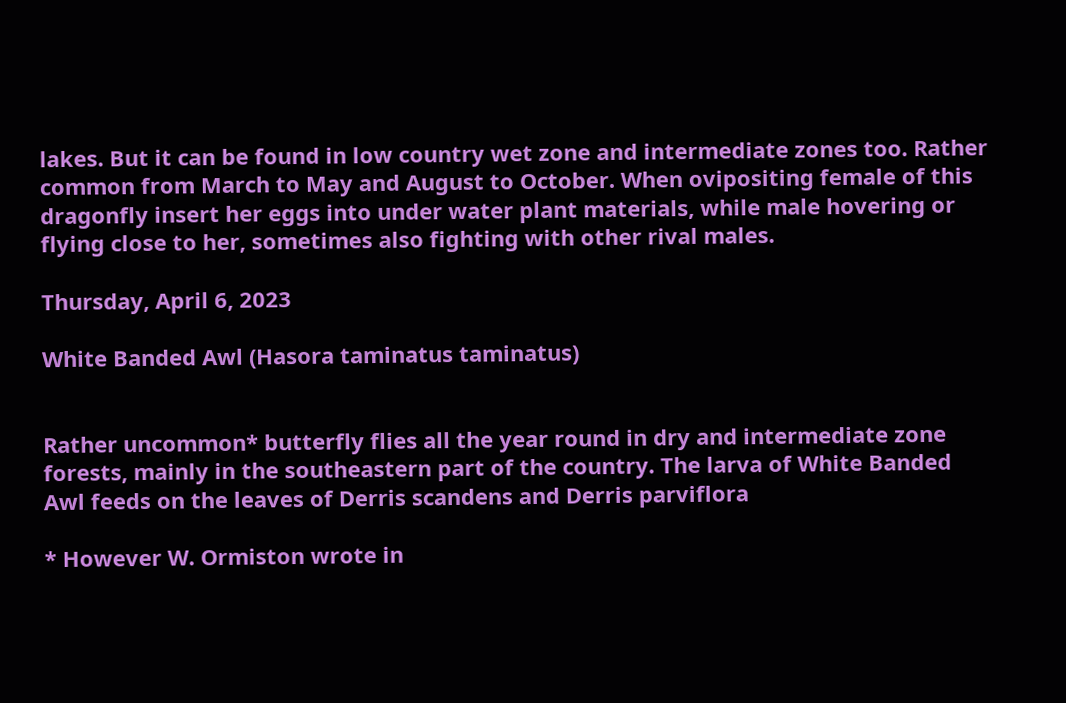lakes. But it can be found in low country wet zone and intermediate zones too. Rather common from March to May and August to October. When ovipositing female of this dragonfly insert her eggs into under water plant materials, while male hovering or flying close to her, sometimes also fighting with other rival males.

Thursday, April 6, 2023

White Banded Awl (Hasora taminatus taminatus)


Rather uncommon* butterfly flies all the year round in dry and intermediate zone forests, mainly in the southeastern part of the country. The larva of White Banded Awl feeds on the leaves of Derris scandens and Derris parviflora

* However W. Ormiston wrote in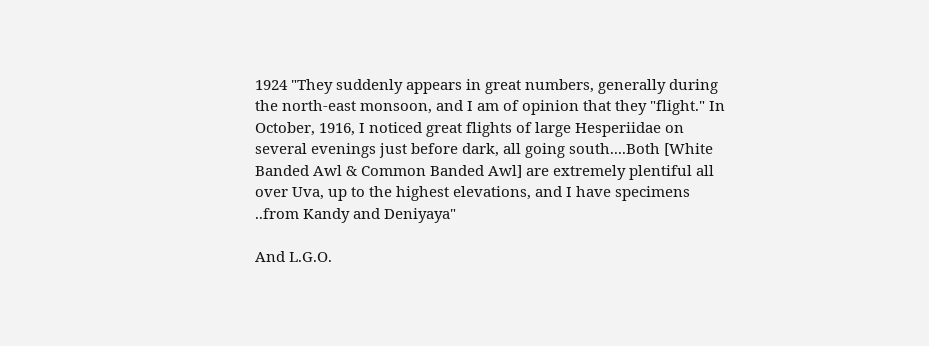1924 "They suddenly appears in great numbers, generally during the north-east monsoon, and I am of opinion that they "flight." In October, 1916, I noticed great flights of large Hesperiidae on several evenings just before dark, all going south....Both [White Banded Awl & Common Banded Awl] are extremely plentiful all over Uva, up to the highest elevations, and I have specimens ..from Kandy and Deniyaya"

And L.G.O.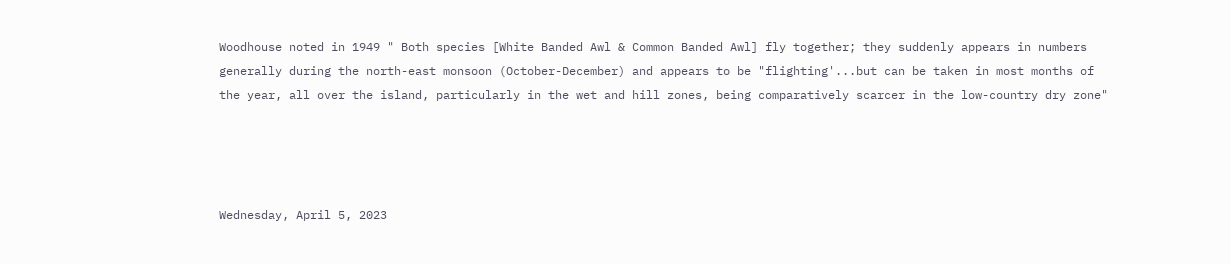Woodhouse noted in 1949 " Both species [White Banded Awl & Common Banded Awl] fly together; they suddenly appears in numbers generally during the north-east monsoon (October-December) and appears to be "flighting'...but can be taken in most months of the year, all over the island, particularly in the wet and hill zones, being comparatively scarcer in the low-country dry zone"




Wednesday, April 5, 2023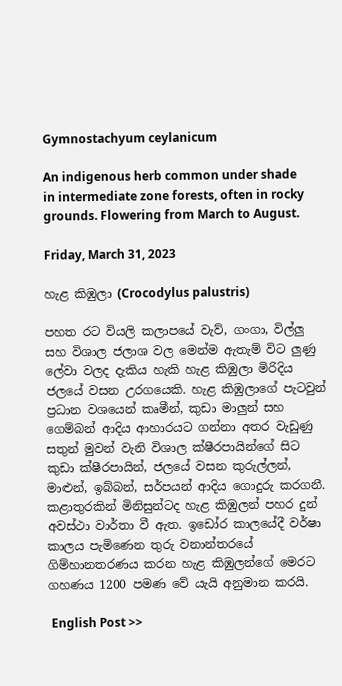Gymnostachyum ceylanicum

An indigenous herb common under shade in intermediate zone forests, often in rocky grounds. Flowering from March to August.

Friday, March 31, 2023

හැළ කිඹුලා (Crocodylus palustris)

පහත රට වියලි කලාපයේ වැව්, ගංගා, විල්ලු සහ විශාල ජලාශ වල මෙන්ම ඇතැම් විට ලුණු ලේවා වලද දැකිය හැකි හැළ කිඹුලා මිරිදිය ජලයේ වසන උරගයෙකි. හැළ කිඹුලාගේ පැටවුන් ප්‍රධාන වශයෙන් කෘමීන්, කුඩා මාලුන් සහ ගෙම්බන් ආදිය ආහාරයට ගන්නා අතර වැඩුණු සතුන් මුවන් වැනි විශාල ක්ෂීරපායින්ගේ සිට කුඩා ක්ෂීරපායින්, ජලයේ වසන කුරුල්ලන්, මාළුන්, ඉබ්බන්, සර්පයන් ආදිය ගොදුරු කරගනී. කළාතුරකින් මිනිසුන්ටද හැළ කිඹුලන් පහර දුන් අවස්ථා වාර්තා වී ඇත. ඉඩෝර කාලයේදී වර්ෂා කාලය පැමිණෙන තුරු වනාන්තරයේ ගිම්හානතරණය කරන හැළ කිඹුලන්ගේ මෙරට ගහණය 1200 පමණ වේ යැයි අනුමාන කරයි.

 English Post >>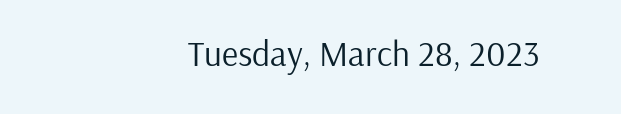Tuesday, March 28, 2023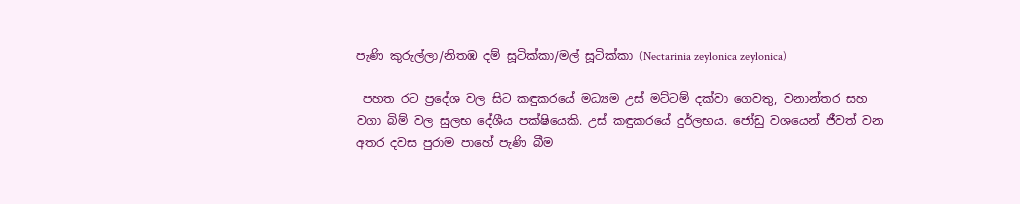පැණි කුරුල්ලා/නිතඹ දම් සූටික්කා/මල් සූටික්කා (Nectarinia zeylonica zeylonica)

 පහත රට ප්‍රදේශ වල සිට කඳුකරයේ මධ්‍යම උස් මට්ටම් දක්වා ගෙවතු, වනාන්තර සහ වගා බිම් වල සුලභ දේශීය පක්ෂියෙකි. උස් කඳුකරයේ දුර්ලභය. ජෝඩු වශයෙන් ජීවත් වන අතර දවස පුරාම පාහේ පැණි බීම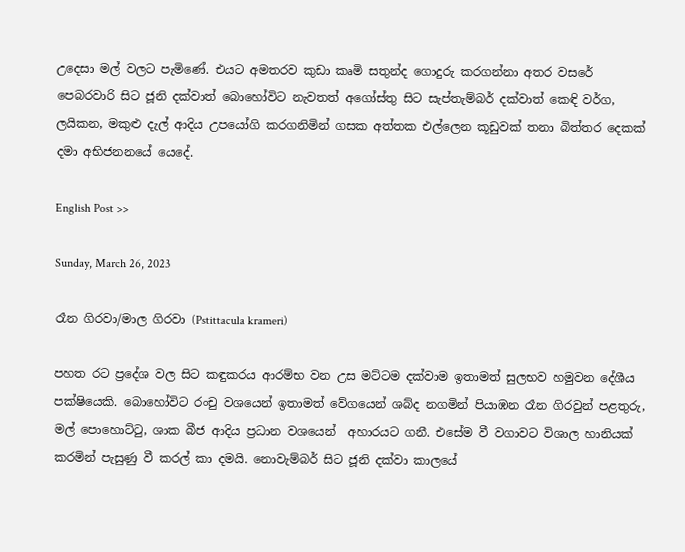උදෙසා මල් වලට පැමිණේ. එයට අමතරව කුඩා කෘමි සතුන්ද ගොදුරු කරගන්නා අතර වසරේ පෙබරවාරි සිට ජූනි දක්වාත් බොහෝවිට නැවතත් අගෝස්තු සිට සැප්තැම්බර් දක්වාත් කෙඳි වර්ග, ලයිකන, මකුළු දැල් ආදිය උපයෝගි කරගනිමින් ගසක අත්තක එල්ලෙන කූඩුවක් තනා බිත්තර දෙකක් දමා අභිජනනයේ යෙදේ.

English Post >>

Sunday, March 26, 2023

රෑන ගිරවා/මාල ගිරවා (Pstittacula krameri)

පහත රට ප්‍රදේශ වල සිට කඳුකරය ආරම්භ වන උස මට්ටම දක්වාම ඉතාමත් සුලභව හමුවන දේශීය පක්ෂියෙකි. බොහෝවිට රංචු වශයෙන් ඉතාමත් වේගයෙන් ශබ්ද නගමින් පියාඹන රෑන ගිරවුන් පළතුරු, මල් පොහොට්ටු, ශාක බීජ ආදිය ප්‍රධාන වශයෙන්  අහාරයට ගනී. එසේම වී වගාවට විශාල හානියක් කරමින් පැසුණු වී කරල් කා දමයි. නොවැම්බර් සිට ජූනි දක්වා කාලයේ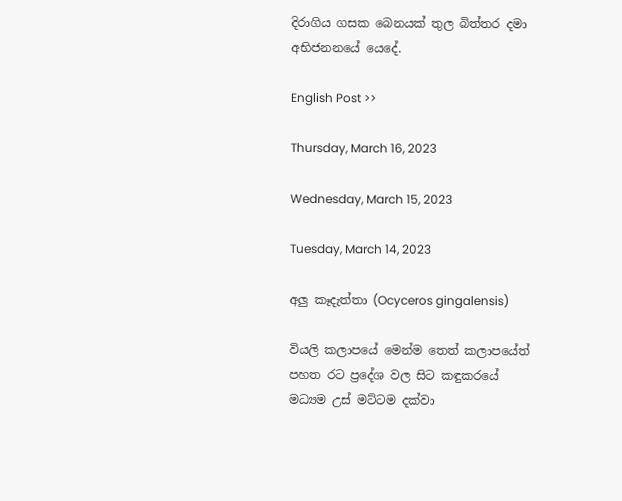දිරාගිය ගසක බෙනයක් තුල බිත්තර දමා අභිජනනයේ යෙදේ.

English Post >>

Thursday, March 16, 2023

Wednesday, March 15, 2023

Tuesday, March 14, 2023

අලු කෑදැත්තා (Ocyceros gingalensis)

වියලි කලාපයේ මෙන්ම තෙත් කලාපයේත් පහත රට ප්‍රදේශ වල සිට කඳුකරයේ මධ්‍යම උස් මට්ටම දක්වා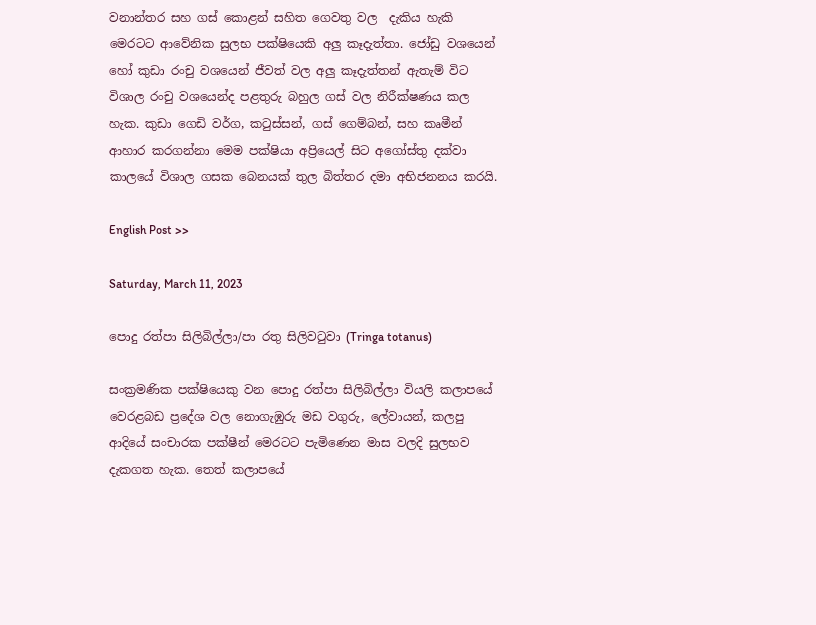වනාන්තර සහ ගස් කොළන් සහිත ගෙවතු වල  දැකිය හැකි මෙරටට ආවේනික සුලභ පක්ෂියෙකි අලු කෑදැත්තා. ජෝඩු වශයෙන් හෝ කුඩා රංචු වශයෙන් ජීවත් වල අලු කෑදැත්තන් ඇතැම් විට විශාල රංචු වශයෙන්ද පළතුරු බහුල ගස් වල නිරීක්ෂණය කල හැක. කුඩා ගෙඩි වර්ග, කටුස්සන්, ගස් ගෙම්බන්, සහ කෘමීන් ආහාර කරගන්නා මෙම පක්ෂියා අප්‍රියෙල් සිට අගෝස්තු දක්වා කාලයේ විශාල ගසක බෙනයක් තුල බිත්තර දමා අභිජනනය කරයි.

English Post >>

Saturday, March 11, 2023

පොදු රත්පා සිලිබිල්ලා/පා රතු සිලිවටුවා (Tringa totanus)

සංක්‍රමණික පක්ෂියෙකු වන පොදු රත්පා සිලිබිල්ලා වියලි කලාපයේ වෙරළබඩ ප්‍රදේශ වල නොගැඹුරු මඩ වගුරු, ලේවායන්, කලපු ආදියේ සංචාරක පක්ෂීන් මෙරටට පැමිණෙන මාස වලදි සුලභව දැකගත හැක. තෙත් කලාපයේ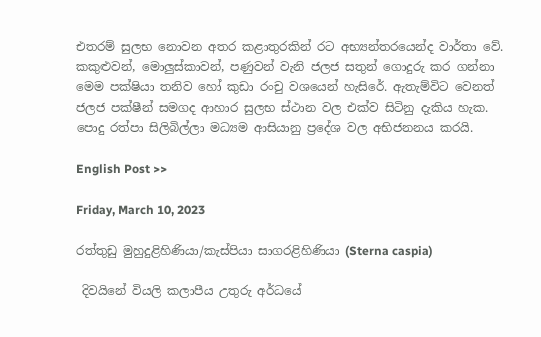එතරම් සුලභ නොවන අතර කළාතුරකින් රට අභ්‍යන්තරයෙන්ද වාර්තා වේ. කකුළුවන්, මොලුස්කාවන්, පණුවන් වැනි ජලජ සතුන් ගොදුරු කර ගන්නා මෙම පක්ෂියා තනිව හෝ කුඩා රංචු වශයෙන් හැසිරේ. ඇතැම්විට වෙනත් ජලජ පක්ෂීන් සමගද ආහාර සුලභ ස්ථාන වල එක්ව සිටිනු දැකිය හැක. පොදු රත්පා සිලිබිල්ලා මධ්‍යම ආසියානු ප්‍රදේශ වල අභිජනනය කරයි.

English Post >>

Friday, March 10, 2023

රත්තුඩු මුහුදුළිහිණියා/කැස්පියා සාගරළිහිණියා (Sterna caspia)

 දිවයිනේ වියලි කලාපීය උතුරු අර්ධයේ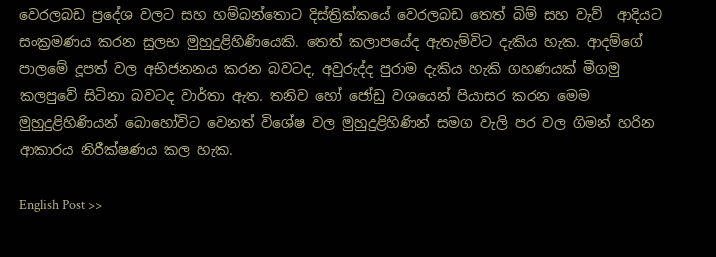වෙරලබඩ ප්‍රදේශ වලට සහ හම්බන්තොට දිස්ත්‍රික්කයේ වෙරලබඩ තෙත් බිම් සහ වැව්  ආදියට සංක්‍රමණය කරන සුලභ මුහුදුළිහිණියෙකි. තෙත් කලාපයේද ඇතැම්විට දැකිය හැක. ආදම්ගේ පාලමේ දූපත් වල අභිජනනය කරන බවටද, අවුරුද්ද පුරාම දැකිය හැකි ගහණයක් මීගමු කලපුවේ සිටිනා බවටද වාර්තා ඇත. තනිව හෝ ජෝඩු වශයෙන් පියාසර කරන මෙම මුහුදුළිහිණියන් බොහෝවිට වෙනත් විශේෂ වල මුහුදුළිහිණින් සමග වැලි පර වල ගිමන් හරින ආකාරය නිරීක්ෂණය කල හැක.

English Post >>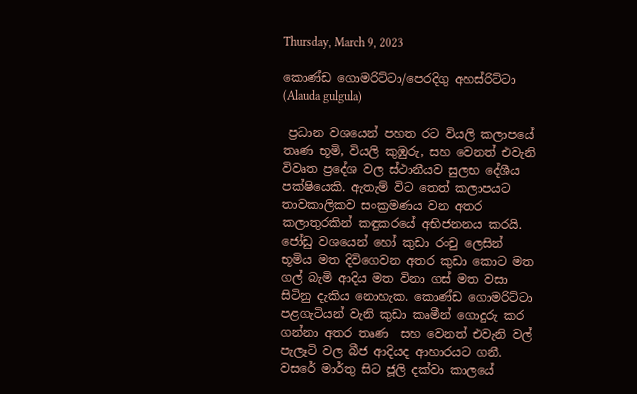Thursday, March 9, 2023

කොණ්ඩ ගොමරිට්ටා/පෙරදිගු අහස්රිට්ටා (Alauda gulgula)

 ප්‍රධාන වශයෙන් පහත රට වියලි කලාපයේ තෘණ භූමි, වියලි කුඹුරු, සහ වෙනත් එවැනි විවෘත ප්‍රදේශ වල ස්ථානීයව සුලභ දේශීය පක්ෂියෙකි. ඇතැම් විට තෙත් කලාපයට තාවකාලිකව සංක්‍රමණය වන අතර කලාතුරකින් කඳුකරයේ අභිජනනය කරයි. ජෝඩු වශයෙන් හෝ කුඩා රංචු ලෙසින් භූමිය මත දිවිගෙවන අතර කුඩා කොට මත ගල් බැමි ආදිය මත විනා ගස් මත වසා සිටිනු දැකිය නොහැක. කොණ්ඩ ගොමරිට්ටා පළගැටියන් වැනි කුඩා කෘමීන් ගොදුරු කර ගන්නා අතර තෘණ  සහ වෙනත් එවැනි වල් පැලෑටි වල බීජ ආදියද ආහාරයට ගනී. වසරේ මාර්තු සිට ජූලි දක්වා කාලයේ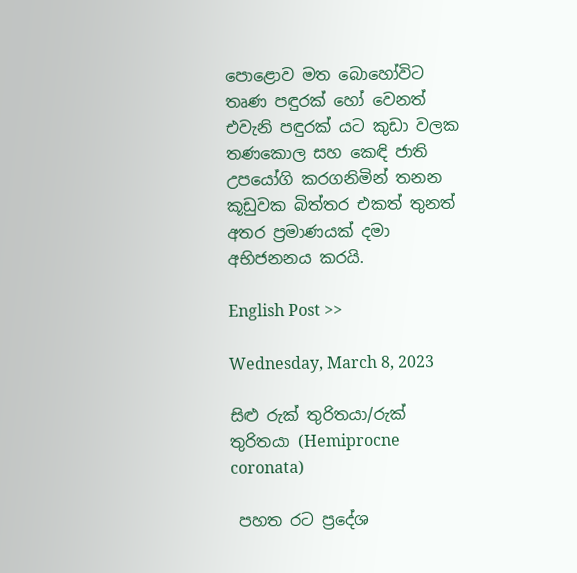පොළොව මත බොහෝවිට තෘණ පඳුරක් හෝ වෙනත් එවැනි පඳුරක් යට කුඩා වලක තණකොල සහ කෙඳි ජාති උපයෝගි කරගනිමින් තනන කූඩුවක බිත්තර එකත් තුනත් අතර ප්‍රමාණයක් දමා අභිජනනය කරයි.

English Post >>

Wednesday, March 8, 2023

සිළු රුක් තුරිතයා/රුක් තුරිතයා (Hemiprocne coronata)

 පහත රට ප්‍රදේශ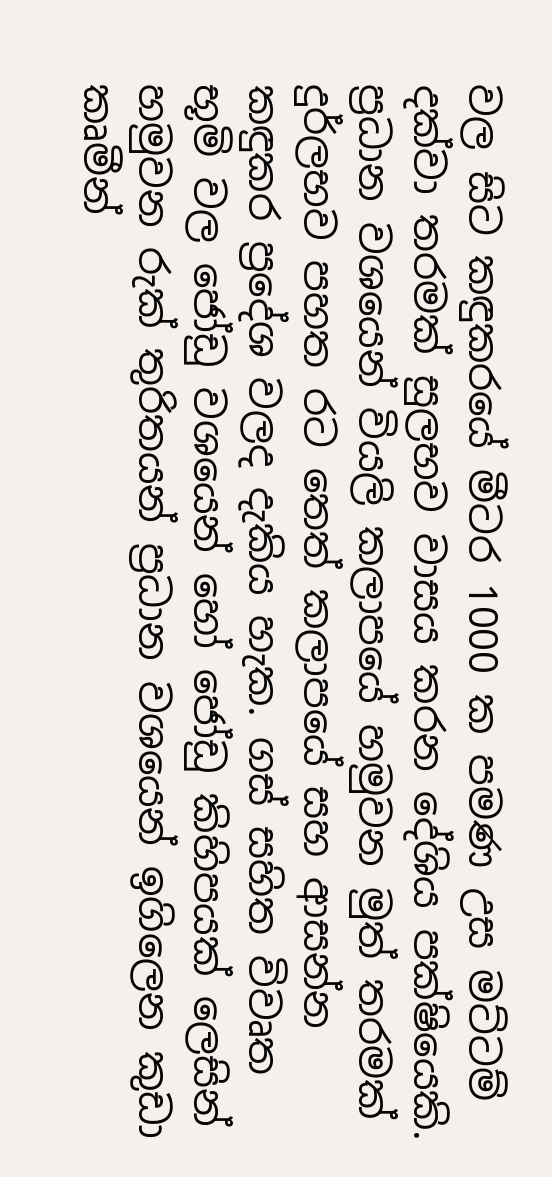වල සිට කඳුකරයේ මීටර 1000 ක පමණ උස මට්ටම් දක්වා තරමක් සුලභව වාසය කරන දේශිය පක්ෂියෙකි. ප්‍රධාන වශයෙන් වියලි කලාපයේ හමුවන මුත් තරමක් දුර්ලභව පහත රට තෙත් කලාපයේ සහ ආසන්න කඳුකර ප්‍රදේශ වලද දැකිය හැක. ගස් සහිත විවෘත භූමි වල ජෝඩු වශයෙන් හෝ ජෝඩු කිහිපයක් ලෙසින් හමුවන රුක් තුරිතයන් ප්‍රධාන වශයෙන් ඉගිලෙන කුඩා කෘමීන්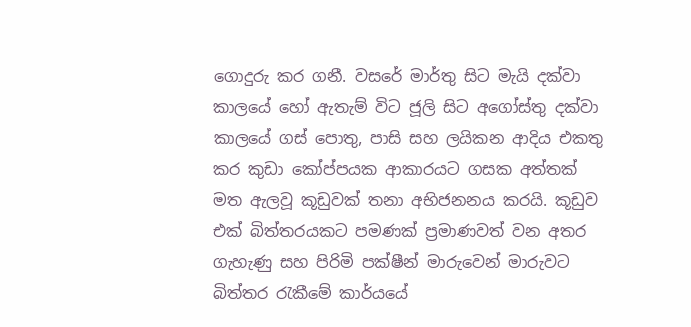ගොදුරු කර ගනී. වසරේ මාර්තු සිට මැයි දක්වා කාලයේ හෝ ඇතැම් විට ජූලි සිට අගෝස්තු දක්වා කාලයේ ගස් පොතු, පාසි සහ ලයිකන ආදිය එකතු කර කුඩා කෝප්පයක ආකාරයට ගසක අත්තක් මත ඇලවූ කූඩුවක් තනා අභිජනනය කරයි. කූඩුව එක් බිත්තරයකට පමණක් ප්‍රමාණවත් වන අතර ගැහැණු සහ පිරිමි පක්ෂීන් මාරුවෙන් මාරුවට බිත්තර රැකීමේ කාර්යයේ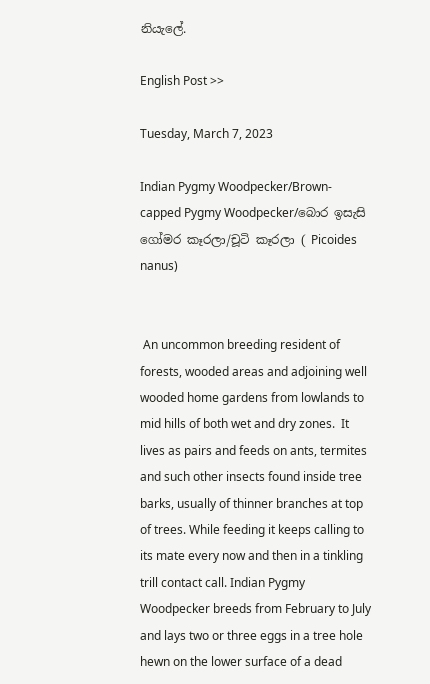නියැලේ.

English Post >>

Tuesday, March 7, 2023

Indian Pygmy Woodpecker/Brown-capped Pygmy Woodpecker/බොර ඉසැසි ගෝමර කෑරලා/චූටි කෑරලා ( Picoides nanus)


 An uncommon breeding resident of forests, wooded areas and adjoining well wooded home gardens from lowlands to mid hills of both wet and dry zones.  It lives as pairs and feeds on ants, termites and such other insects found inside tree barks, usually of thinner branches at top of trees. While feeding it keeps calling to its mate every now and then in a tinkling trill contact call. Indian Pygmy Woodpecker breeds from February to July and lays two or three eggs in a tree hole hewn on the lower surface of a dead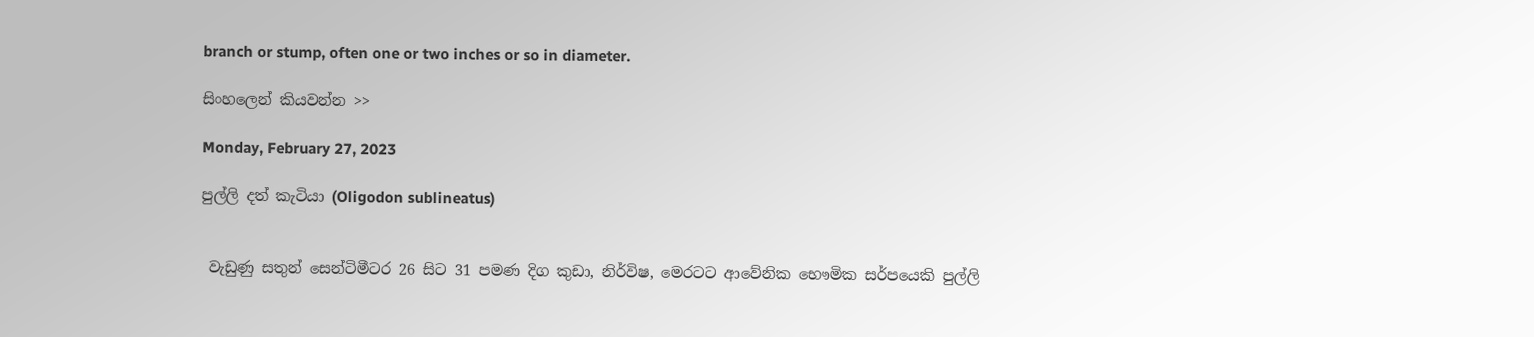branch or stump, often one or two inches or so in diameter.

සිංහලෙන් කියවන්න >>

Monday, February 27, 2023

පුල්ලි දත් කැටියා (Oligodon sublineatus)


 වැඩුණු සතුන් සෙන්ටිමීටර 26 සිට 31 පමණ දිග කුඩා, නිර්විෂ, මෙරටට ආවේනික භෞමික සර්පයෙකි පුල්ලි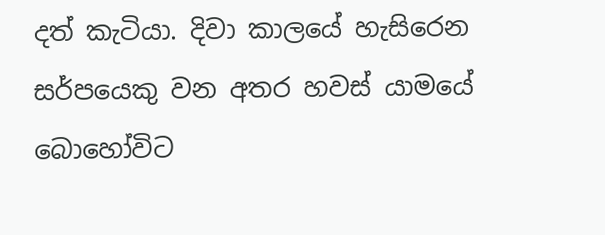දත් කැටියා. දිවා කාලයේ හැසිරෙන සර්පයෙකු වන අතර හවස් යාමයේ බොහෝවිට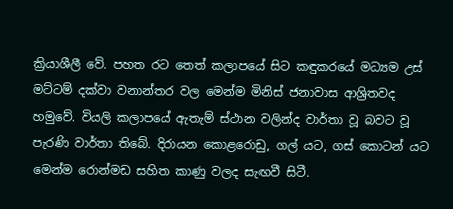ක්‍රියාශීලී වේ. පහත රට තෙත් කලාපයේ සිට කඳුකරයේ මධ්‍යම උස් මට්ටම් දක්වා වනාන්තර වල මෙන්ම මිනිස් ජනාවාස ආශ්‍රිතවද  හමුවේ. වියලි කලාපයේ ඇතැම් ස්ථාන වලින්ද වාර්තා වූ බවට වූ පැරණි වාර්තා තිබේ. දිරායන කොළරොඩු, ගල් යට, ගස් කොටන් යට මෙන්ම රොන්මඩ සහිත කාණු වලද සැඟවී සිටී.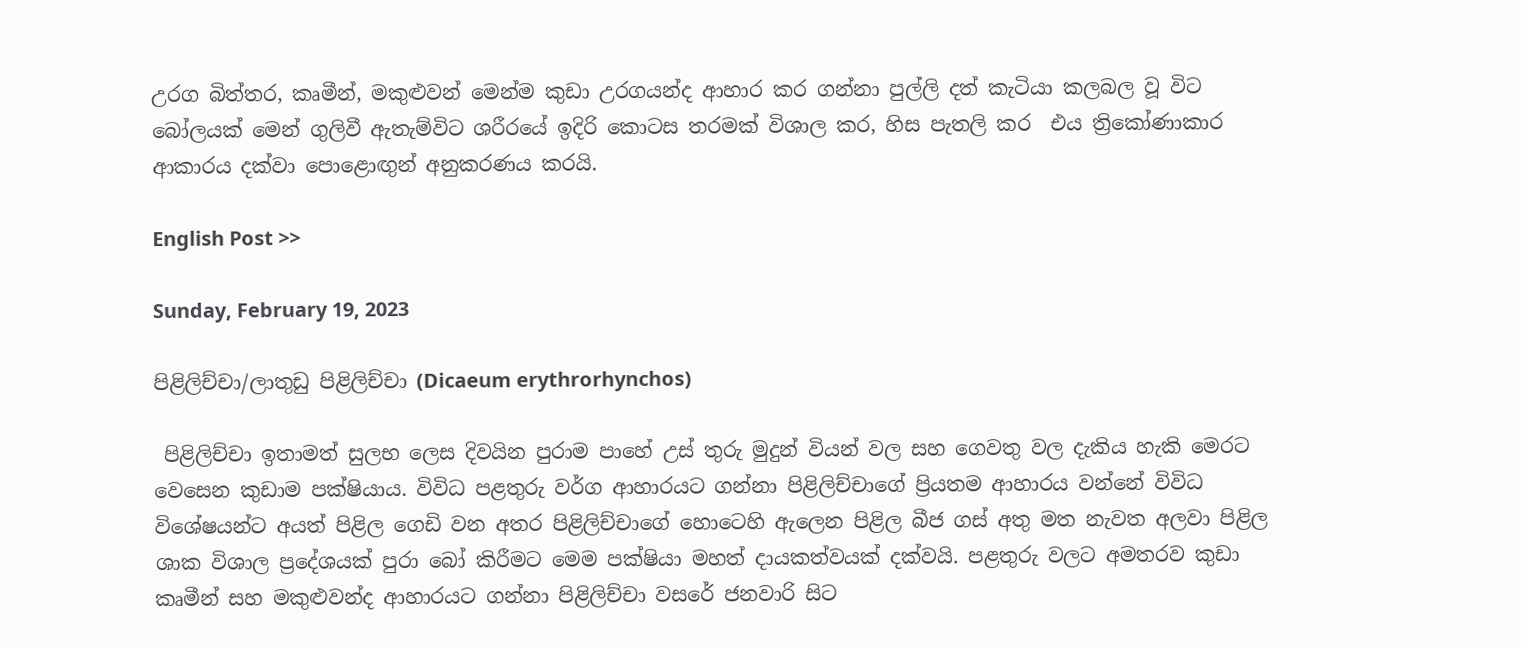උරග බිත්තර, කෘමීන්, මකුළුවන් මෙන්ම කුඩා උරගයන්ද ආහාර කර ගන්නා පුල්ලි දත් කැටියා කලබල වූ විට බෝලයක් මෙන් ගුලිවී ඇතැම්විට ශරීරයේ ඉදිරි කොටස තරමක් විශාල කර, හිස පැතලි කර  එය ත්‍රිකෝණාකාර ආකාරය දක්වා පොළොඟුන් අනුකරණය කරයි.

English Post >>

Sunday, February 19, 2023

පිළිලිච්චා/ලාතුඩු පිළිලිච්චා (Dicaeum erythrorhynchos)

 පිළිලිච්චා ඉතාමත් සුලභ ලෙස දිවයින පුරාම පාහේ උස් තුරු මුදුන් වියන් වල සහ ගෙවතු වල දැකිය හැකි මෙරට වෙසෙන කුඩාම පක්ෂියාය. විවිධ පළතුරු වර්ග ආහාරයට ගන්නා පිළිලිච්චාගේ ප්‍රියතම ආහාරය වන්නේ විවිධ විශේෂයන්ට අයත් පිළිල ගෙඩි වන අතර පිළිලිච්චාගේ හොටෙහි ඇලෙන පිළිල බීජ ගස් අතු මත නැවත අලවා පිළිල ශාක විශාල ප්‍රදේශයක් පුරා බෝ කිරීමට මෙම පක්ෂියා මහත් දායකත්වයක් දක්වයි. පළතුරු වලට අමතරව කුඩා කෘමීන් සහ මකුළුවන්ද ආහාරයට ගන්නා පිළිලිච්චා වසරේ ජනවාරි සිට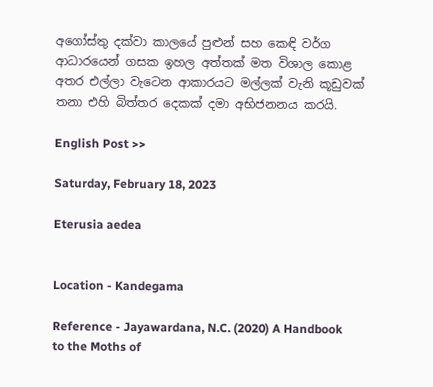අගෝස්තු දක්වා කාලයේ පුළුන් සහ කෙඳි වර්ග ආධාරයෙන් ගසක ඉහල අත්තක් මත විශාල කොළ අතර එල්ලා වැටෙන ආකාරයට මල්ලක් වැනි කූඩුවක් තනා එහි බිත්තර දෙකක් දමා අභිජනනය කරයි.

English Post >>

Saturday, February 18, 2023

Eterusia aedea


Location - Kandegama

Reference - Jayawardana, N.C. (2020) A Handbook to the Moths of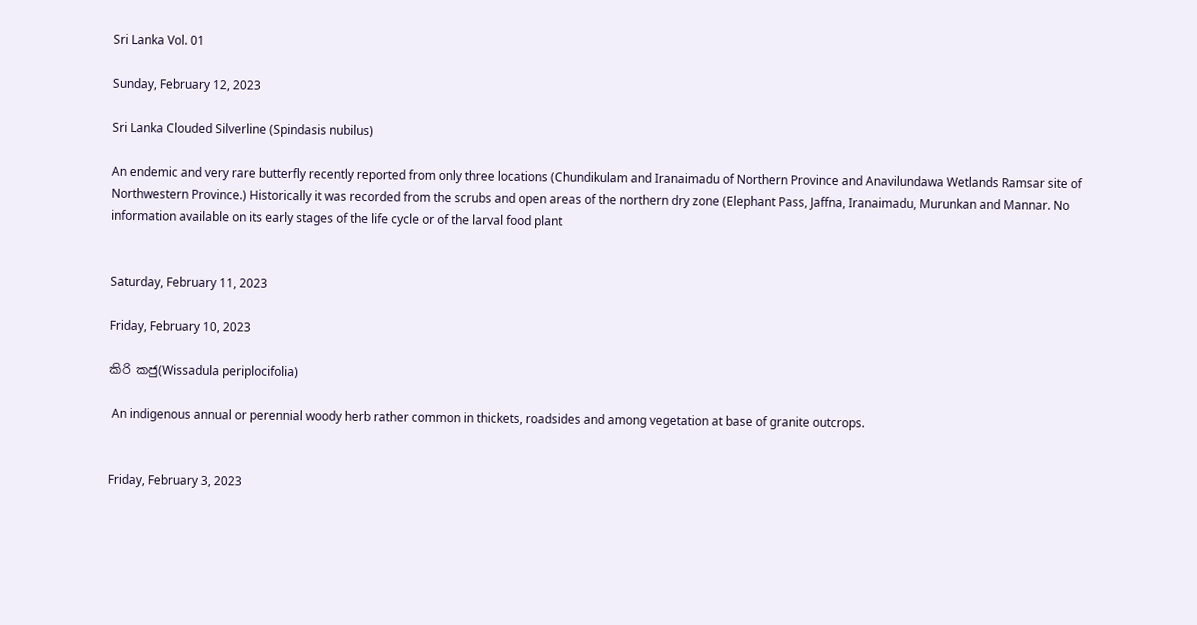Sri Lanka Vol. 01

Sunday, February 12, 2023

Sri Lanka Clouded Silverline (Spindasis nubilus)

An endemic and very rare butterfly recently reported from only three locations (Chundikulam and Iranaimadu of Northern Province and Anavilundawa Wetlands Ramsar site of Northwestern Province.) Historically it was recorded from the scrubs and open areas of the northern dry zone (Elephant Pass, Jaffna, Iranaimadu, Murunkan and Mannar. No information available on its early stages of the life cycle or of the larval food plant


Saturday, February 11, 2023

Friday, February 10, 2023

කිරි කජු(Wissadula periplocifolia)

 An indigenous annual or perennial woody herb rather common in thickets, roadsides and among vegetation at base of granite outcrops.


Friday, February 3, 2023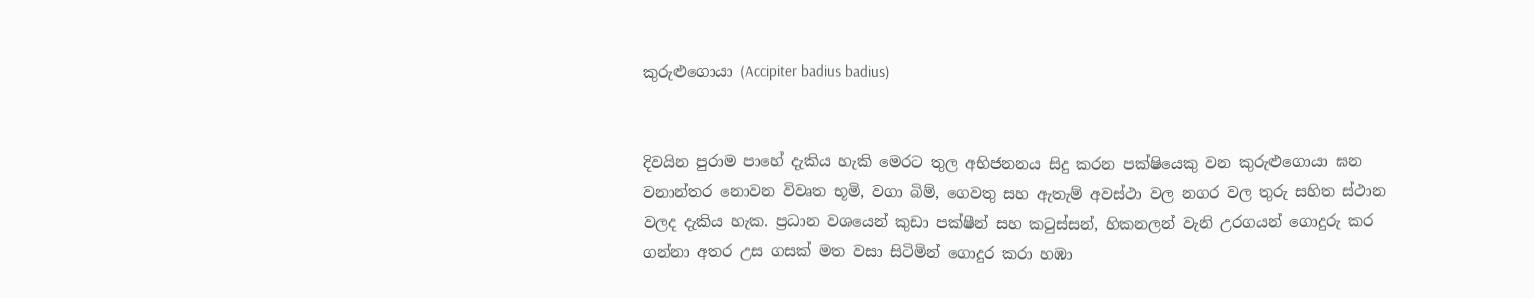කුරුළුගොයා (Accipiter badius badius)


දිවයින පුරාම පාහේ දැකිය හැකි මෙරට තුල අභිජනනය සිදු කරන පක්ෂියෙකු වන කුරුළුගොයා ඝන වනාන්තර නොවන විවෘත භූමි, වගා බිම්, ගෙවතු සහ ඇතැම් අවස්ථා වල නගර වල තුරු සහිත ස්ථාන වලද දැකිය හැක. ප්‍රධාන වශයෙන් කුඩා පක්ෂීන් සහ කටුස්සන්, හිකනලන් වැනි උරගයන් ගොදුරු කර ගන්නා අතර උස ගසක් මත වසා සිටිමින් ගොදුර කරා හඹා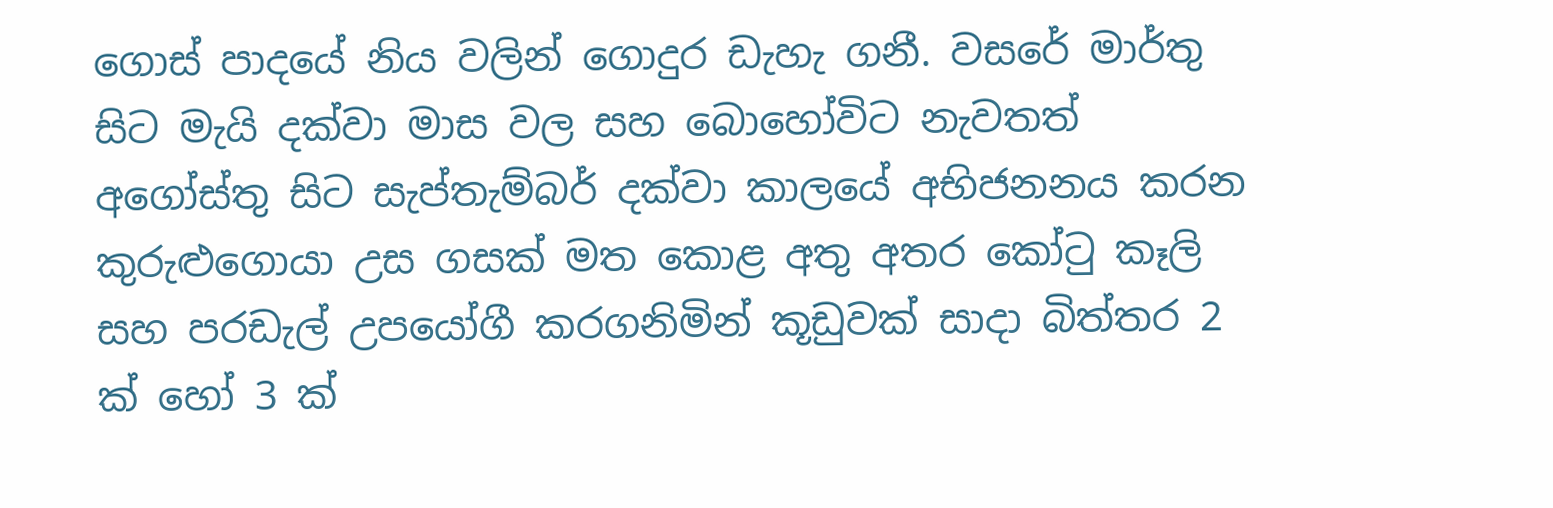ගොස් පාදයේ නිය වලින් ගොදුර ඩැහැ ගනී. වසරේ මාර්තු සිට මැයි දක්වා මාස වල සහ බොහෝවිට නැවතත් අගෝස්තු සිට සැප්තැම්බර් දක්වා කාලයේ අභිජනනය කරන කුරුළුගොයා උස ගසක් මත කොළ අතු අතර කෝටු කෑලි සහ පරඩැල් උපයෝගී කරගනිමින් කූඩුවක් සාදා බිත්තර 2 ක් හෝ 3 ක්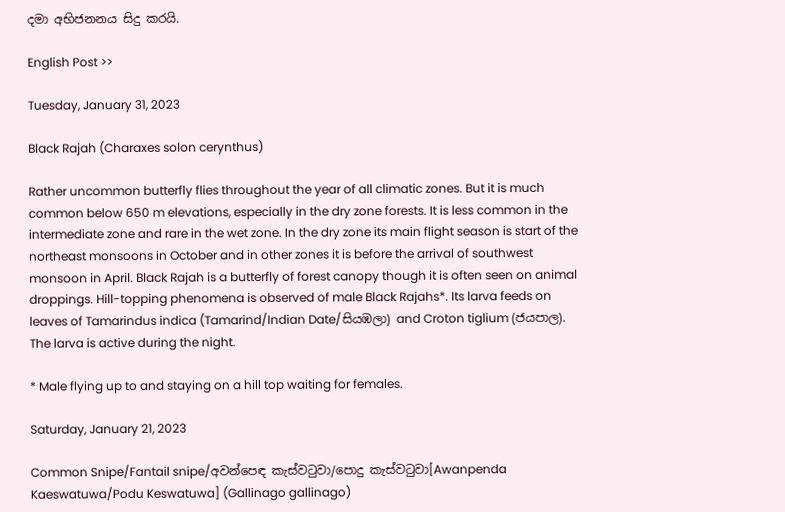දමා අභිජනනය සිදු කරයි.

English Post >>

Tuesday, January 31, 2023

Black Rajah (Charaxes solon cerynthus)

Rather uncommon butterfly flies throughout the year of all climatic zones. But it is much common below 650 m elevations, especially in the dry zone forests. It is less common in the intermediate zone and rare in the wet zone. In the dry zone its main flight season is start of the northeast monsoons in October and in other zones it is before the arrival of southwest monsoon in April. Black Rajah is a butterfly of forest canopy though it is often seen on animal droppings. Hill-topping phenomena is observed of male Black Rajahs*. Its larva feeds on leaves of Tamarindus indica (Tamarind/Indian Date/සියඹලා) and Croton tiglium (ජයපාල). The larva is active during the night.

* Male flying up to and staying on a hill top waiting for females.

Saturday, January 21, 2023

Common Snipe/Fantail snipe/අවන්පෙඳ කැස්වටුවා/පොදු කැස්වටුවා[Awanpenda Kaeswatuwa/Podu Keswatuwa] (Gallinago gallinago)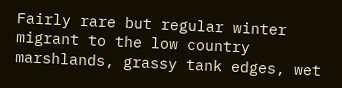Fairly rare but regular winter migrant to the low country marshlands, grassy tank edges, wet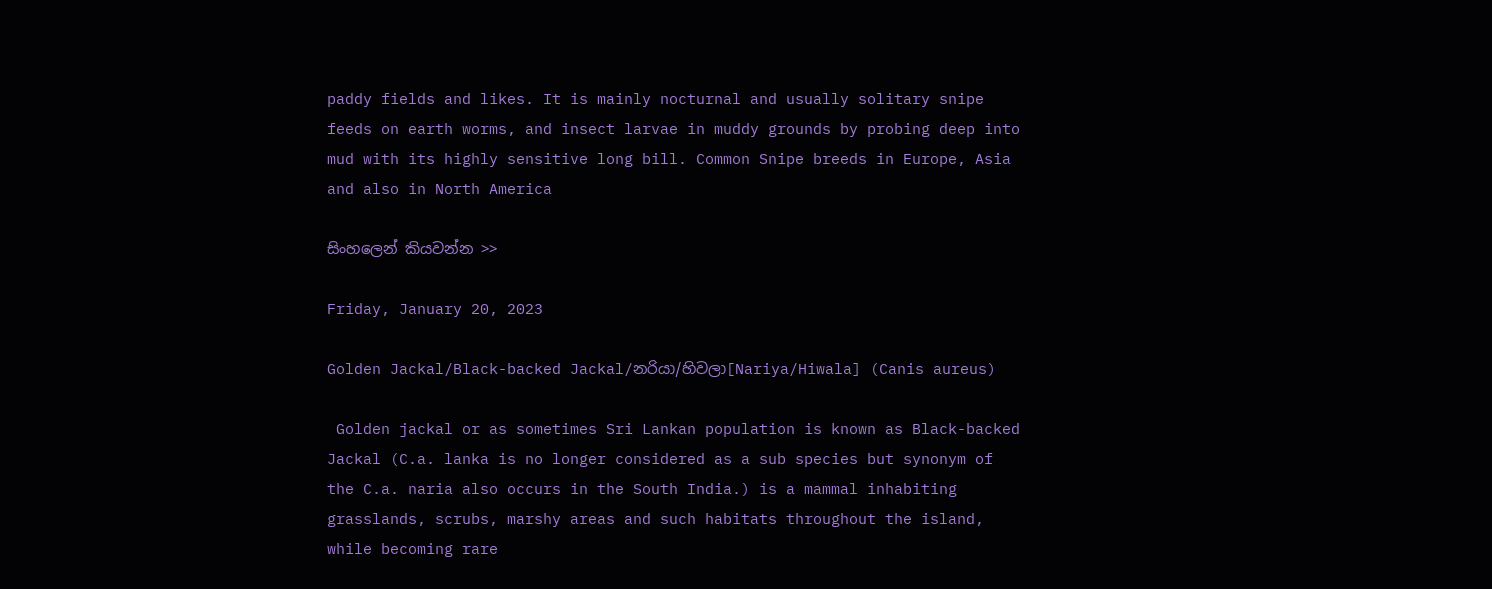paddy fields and likes. It is mainly nocturnal and usually solitary snipe feeds on earth worms, and insect larvae in muddy grounds by probing deep into mud with its highly sensitive long bill. Common Snipe breeds in Europe, Asia and also in North America

සිංහලෙන් කියවන්න >>

Friday, January 20, 2023

Golden Jackal/Black-backed Jackal/නරියා/හිවලා[Nariya/Hiwala] (Canis aureus)

 Golden jackal or as sometimes Sri Lankan population is known as Black-backed Jackal (C.a. lanka is no longer considered as a sub species but synonym of the C.a. naria also occurs in the South India.) is a mammal inhabiting grasslands, scrubs, marshy areas and such habitats throughout the island, while becoming rare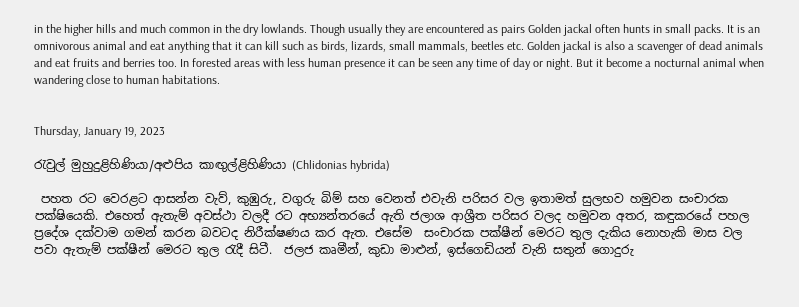in the higher hills and much common in the dry lowlands. Though usually they are encountered as pairs Golden jackal often hunts in small packs. It is an omnivorous animal and eat anything that it can kill such as birds, lizards, small mammals, beetles etc. Golden jackal is also a scavenger of dead animals and eat fruits and berries too. In forested areas with less human presence it can be seen any time of day or night. But it become a nocturnal animal when wandering close to human habitations.


Thursday, January 19, 2023

රැවුල් මුහුදුළිහිණියා/අළුපිය කාඟුල්ළිහිණියා (Chlidonias hybrida)

 පහත රට වෙරළට ආසන්න වැව්, කුඹුරු, වගුරු බිම් සහ වෙනත් එවැනි පරිසර වල ඉතාමත් සුලභව හමුවන සංචාරක පක්ෂියෙකි. එහෙත් ඇතැම් අවස්ථා වලදී රට අභ්‍යන්තරයේ ඇති ජලාශ ආශ්‍රීත පරිසර වලද හමුවන අතර, කඳුකරයේ පහල ප්‍රදේශ දක්වාම ගමන් කරන බවටද නිරීක්ෂණය කර ඇත. එසේම  සංචාරක පක්ෂීන් මෙරට තුල දැකිය නොහැකි මාස වල පවා ඇතැම් පක්ෂීන් මෙරට තුල රැදී සිටී.  ජලජ කෘමීන්, කුඩා මාළුන්, ඉස්ගෙඩියන් වැනි සතුන් ගොදුරු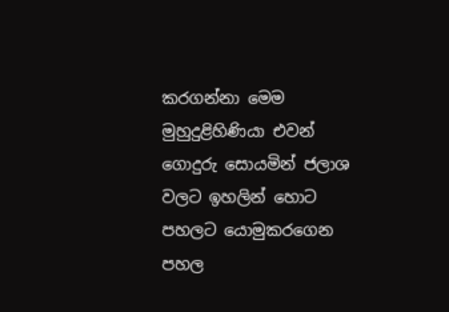කරගන්නා මෙම මුහුදුළිහිණියා එවන් ගොදුරු සොයමින් ජලාශ වලට ඉහලින් හොට පහලට යොමුකරගෙන පහල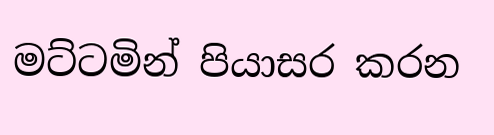මට්ටමින් පියාසර කරන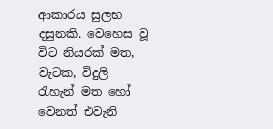ආකාරය සුලභ දසුනකි. වෙහෙස වූ විට නියරක් මත, වැටක, විදුලි රැහැන් මත හෝ වෙනත් එවැනි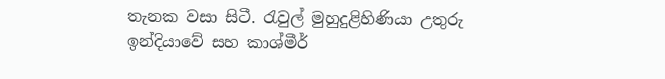තැනක වසා සිටී. රැවුල් මුහුදුළිහිණියා උතුරු ඉන්දියාවේ සහ කාශ්මීර්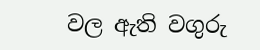වල ඇති වගුරු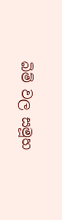බිම් වල සමූහ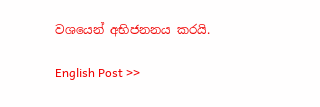වශයෙන් අභිජනනය කරයි.

English Post >>